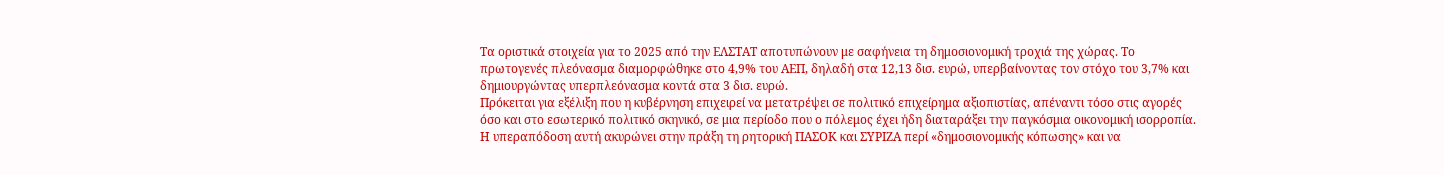Τα οριστικά στοιχεία για το 2025 από την ΕΛΣΤΑΤ αποτυπώνουν με σαφήνεια τη δημοσιονομική τροχιά της χώρας. Το πρωτογενές πλεόνασμα διαμορφώθηκε στο 4,9% του ΑΕΠ, δηλαδή στα 12,13 δισ. ευρώ, υπερβαίνοντας τον στόχο του 3,7% και δημιουργώντας υπερπλεόνασμα κοντά στα 3 δισ. ευρώ.
Πρόκειται για εξέλιξη που η κυβέρνηση επιχειρεί να μετατρέψει σε πολιτικό επιχείρημα αξιοπιστίας, απέναντι τόσο στις αγορές όσο και στο εσωτερικό πολιτικό σκηνικό, σε μια περίοδο που ο πόλεμος έχει ήδη διαταράξει την παγκόσμια οικονομική ισορροπία.
Η υπεραπόδοση αυτή ακυρώνει στην πράξη τη ρητορική ΠΑΣΟΚ και ΣΥΡΙΖΑ περί «δημοσιονομικής κόπωσης» και να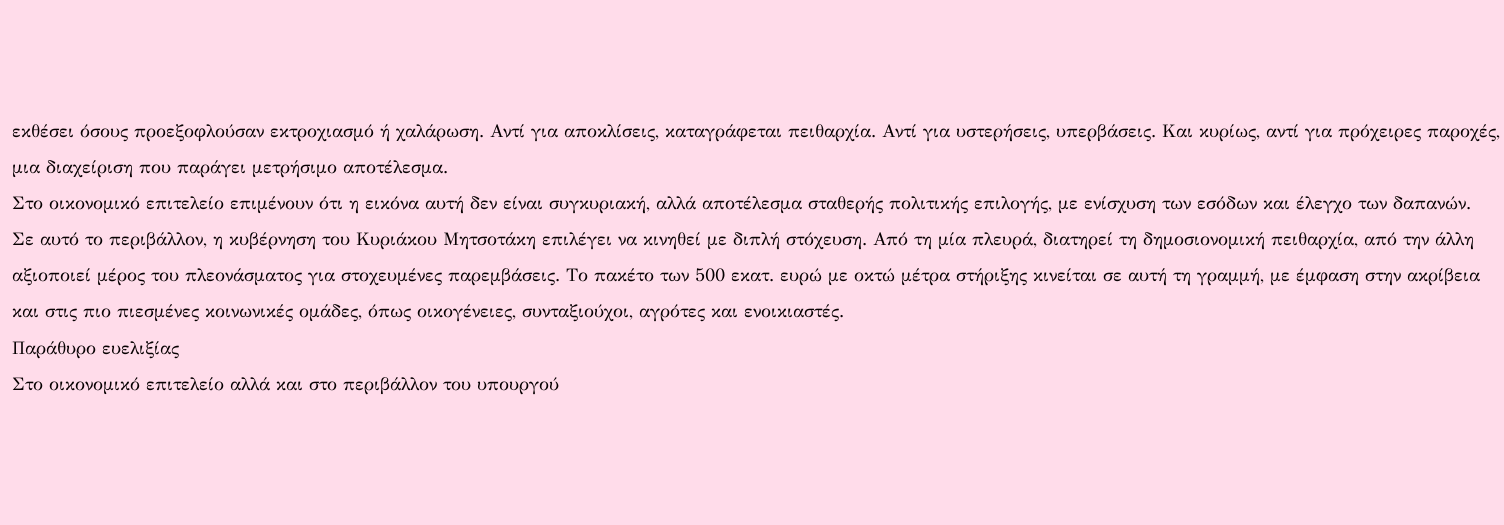εκθέσει όσους προεξοφλούσαν εκτροχιασμό ή χαλάρωση. Αντί για αποκλίσεις, καταγράφεται πειθαρχία. Αντί για υστερήσεις, υπερβάσεις. Και κυρίως, αντί για πρόχειρες παροχές, μια διαχείριση που παράγει μετρήσιμο αποτέλεσμα.
Στο οικονομικό επιτελείο επιμένουν ότι η εικόνα αυτή δεν είναι συγκυριακή, αλλά αποτέλεσμα σταθερής πολιτικής επιλογής, με ενίσχυση των εσόδων και έλεγχο των δαπανών.
Σε αυτό το περιβάλλον, η κυβέρνηση του Κυριάκου Μητσοτάκη επιλέγει να κινηθεί με διπλή στόχευση. Από τη μία πλευρά, διατηρεί τη δημοσιονομική πειθαρχία, από την άλλη αξιοποιεί μέρος του πλεονάσματος για στοχευμένες παρεμβάσεις. Το πακέτο των 500 εκατ. ευρώ με οκτώ μέτρα στήριξης κινείται σε αυτή τη γραμμή, με έμφαση στην ακρίβεια και στις πιο πιεσμένες κοινωνικές ομάδες, όπως οικογένειες, συνταξιούχοι, αγρότες και ενοικιαστές.
Παράθυρο ευελιξίας
Στο οικονομικό επιτελείο αλλά και στο περιβάλλον του υπουργού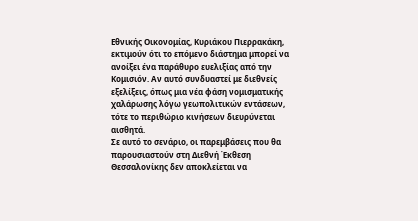Εθνικής Οικονομίας, Κυριάκου Πιερρακάκη, εκτιμούν ότι το επόμενο διάστημα μπορεί να ανοίξει ένα παράθυρο ευελιξίας από την Κομισιόν. Αν αυτό συνδυαστεί με διεθνείς εξελίξεις, όπως μια νέα φάση νομισματικής χαλάρωσης λόγω γεωπολιτικών εντάσεων, τότε το περιθώριο κινήσεων διευρύνεται αισθητά.
Σε αυτό το σενάριο, οι παρεμβάσεις που θα παρουσιαστούν στη Διεθνή Έκθεση Θεσσαλονίκης δεν αποκλείεται να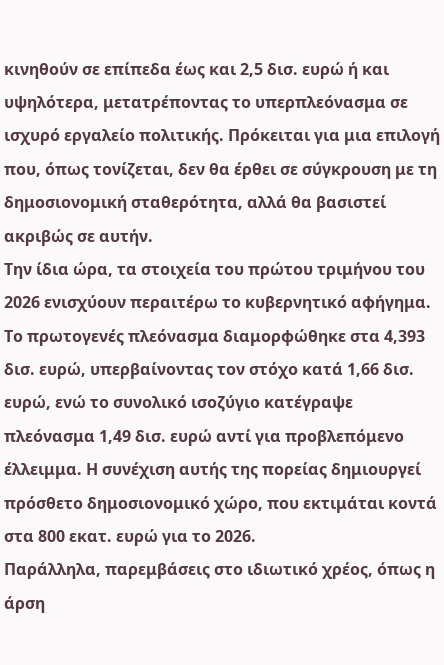κινηθούν σε επίπεδα έως και 2,5 δισ. ευρώ ή και υψηλότερα, μετατρέποντας το υπερπλεόνασμα σε ισχυρό εργαλείο πολιτικής. Πρόκειται για μια επιλογή που, όπως τονίζεται, δεν θα έρθει σε σύγκρουση με τη δημοσιονομική σταθερότητα, αλλά θα βασιστεί ακριβώς σε αυτήν.
Την ίδια ώρα, τα στοιχεία του πρώτου τριμήνου του 2026 ενισχύουν περαιτέρω το κυβερνητικό αφήγημα. Το πρωτογενές πλεόνασμα διαμορφώθηκε στα 4,393 δισ. ευρώ, υπερβαίνοντας τον στόχο κατά 1,66 δισ. ευρώ, ενώ το συνολικό ισοζύγιο κατέγραψε πλεόνασμα 1,49 δισ. ευρώ αντί για προβλεπόμενο έλλειμμα. Η συνέχιση αυτής της πορείας δημιουργεί πρόσθετο δημοσιονομικό χώρο, που εκτιμάται κοντά στα 800 εκατ. ευρώ για το 2026.
Παράλληλα, παρεμβάσεις στο ιδιωτικό χρέος, όπως η άρση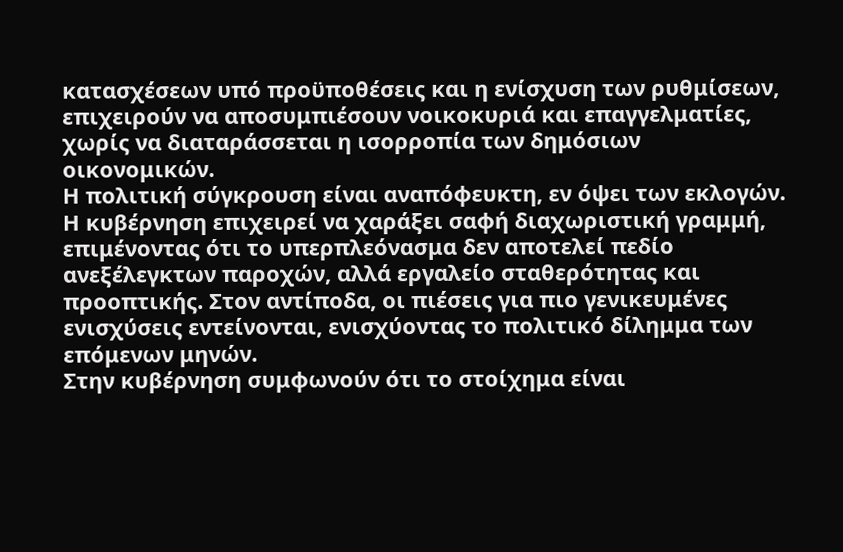κατασχέσεων υπό προϋποθέσεις και η ενίσχυση των ρυθμίσεων, επιχειρούν να αποσυμπιέσουν νοικοκυριά και επαγγελματίες, χωρίς να διαταράσσεται η ισορροπία των δημόσιων οικονομικών.
Η πολιτική σύγκρουση είναι αναπόφευκτη, εν όψει των εκλογών. Η κυβέρνηση επιχειρεί να χαράξει σαφή διαχωριστική γραμμή, επιμένοντας ότι το υπερπλεόνασμα δεν αποτελεί πεδίο ανεξέλεγκτων παροχών, αλλά εργαλείο σταθερότητας και προοπτικής. Στον αντίποδα, οι πιέσεις για πιο γενικευμένες ενισχύσεις εντείνονται, ενισχύοντας το πολιτικό δίλημμα των επόμενων μηνών.
Στην κυβέρνηση συμφωνούν ότι το στοίχημα είναι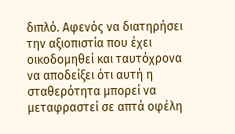διπλό. Αφενός να διατηρήσει την αξιοπιστία που έχει οικοδομηθεί και ταυτόχρονα να αποδείξει ότι αυτή η σταθερότητα μπορεί να μεταφραστεί σε απτά οφέλη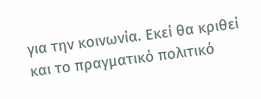για την κοινωνία. Εκεί θα κριθεί και το πραγματικό πολιτικό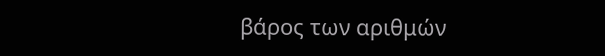βάρος των αριθμών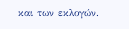και των εκλογών.